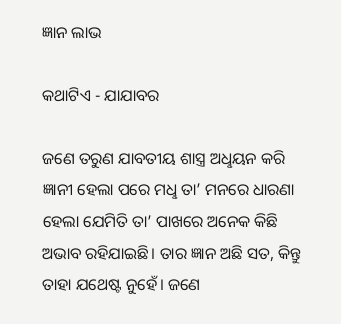ଜ୍ଞାନ ଲାଭ

କଥାଟିଏ - ଯାଯାବର

ଜଣେ ତରୁଣ ଯାବତୀୟ ଶାସ୍ତ୍ର ଅଧୢୟନ କରି ଜ୍ଞାନୀ ହେଲା ପରେ ମଧୢ ତା’ ମନରେ ଧାରଣା ହେଲା ଯେମିତି ତା’ ପାଖରେ ଅନେକ କିଛି ଅଭାବ ରହିଯାଇଛି। ତାର ଜ୍ଞାନ ଅଛି ସତ, କିନ୍ତୁ ତାହା ଯଥେଷ୍ଟ ନୁହେଁ। ଜଣେ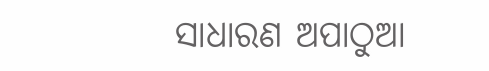ସାଧାରଣ ଅପାଠୁଆ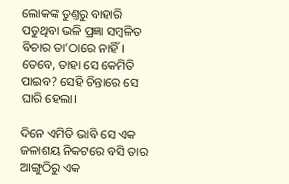ଲୋକଙ୍କ ତୁଣ୍ତରୁ ବାହାରି ପଡୁଥିବା ଭଳି ପ୍ରଜ୍ଞା ସମ୍ବଳିତ ବିଚାର ତା’ଠାରେ ନାହିଁ। ତେବେ, ତାହା ସେ କେମିତି ପାଇବ? ସେହି ଚିନ୍ତାରେ ସେ ଘାରି ହେଲା।

ଦିନେ ଏମିତି ଭାବି ସେ ଏକ ଜଳାଶୟ ନିକଟରେ ବସି ତାର ଆଙ୍ଗୁଠିରୁ ଏକ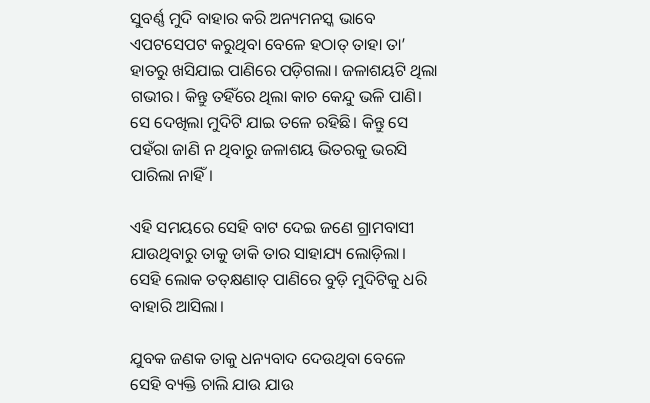ସୁବର୍ଣ୍ଣ ମୁଦି ବାହାର କରି ଅନ୍ୟମନସ୍କ ଭାବେ ଏପଟସେପଟ କରୁଥିବା ବେଳେ ହଠାତ୍‌ ତାହା ତା’ ହାତରୁ ଖସିଯାଇ ପାଣିରେ ପଡ଼ିଗଲା। ଜଳାଶୟଟି ଥିଲା ଗଭୀର। କିନ୍ତୁ ତହିଁରେ ଥିଲା କାଚ କେନ୍ଦୁ ଭଳି ପାଣି। ସେ ଦେଖିଲା ମୁଦିଟି ଯାଇ ତଳେ ରହିଛି। କିନ୍ତୁ ସେ ପହଁରା ଜାଣି ନ ଥିବାରୁ ଜଳାଶୟ ଭିତରକୁ ଭରସି ପାରିଲା ନାହିଁ।

ଏହି ସମୟରେ ସେହି ବାଟ ଦେଇ ଜଣେ ଗ୍ରାମବାସୀ ଯାଉଥିବାରୁ ତାକୁ ଡାକି ତାର ସାହାଯ୍ୟ ଲୋଡ଼ିଲା। ସେହି ଲୋକ ତତ୍‌କ୍ଷଣାତ୍‌ ପାଣିରେ ବୁଡ଼ି ମୁଦିଟିକୁ ଧରି ବାହାରି ଆସିଲା।

ଯୁବକ ଜଣକ ତାକୁ ଧନ୍ୟବାଦ ଦେଉଥିବା ବେଳେ ସେହି ବ୍ୟକ୍ତି ଚାଲି ଯାଉ ଯାଉ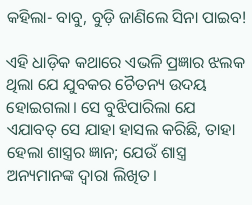କହିଲା- ବାବୁ, ବୁଡ଼ି ଜାଣିଲେ ସିନା ପାଇବ!

ଏହି ଧାଡ଼ିକ କଥାରେ ଏଭଳି ପ୍ରଜ୍ଞାର ଝଲକ ଥିଲା ଯେ ଯୁବକର ଚୈତନ୍ୟ ଉଦୟ ହୋଇଗଲା। ସେ ବୁଝିପାରିଲା ଯେ ଏଯାବତ୍‌ ସେ ଯାହା ହାସଲ କରିଛି, ତାହା ହେଲା ଶାସ୍ତ୍ରର ଜ୍ଞାନ; ଯେଉଁ ଶାସ୍ତ୍ର ଅନ୍ୟମାନଙ୍କ ଦ୍ବାରା ଲିଖିତ।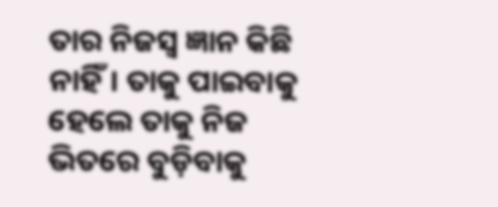ତାର ନିଜସ୍ବ ଜ୍ଞାନ କିଛି ନାହିଁ। ତାକୁ ପାଇବାକୁ ହେଲେ ତାକୁ ନିଜ ଭିତରେ ବୁଡ଼ିବାକୁ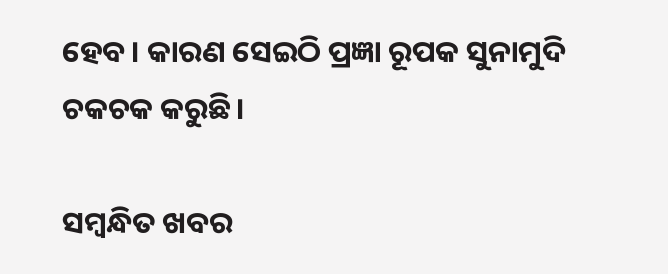ହେବ। କାରଣ ସେଇଠି ପ୍ରଜ୍ଞା ରୂପକ ସୁନାମୁଦି ଚକଚକ କରୁଛି।

ସମ୍ବନ୍ଧିତ ଖବର